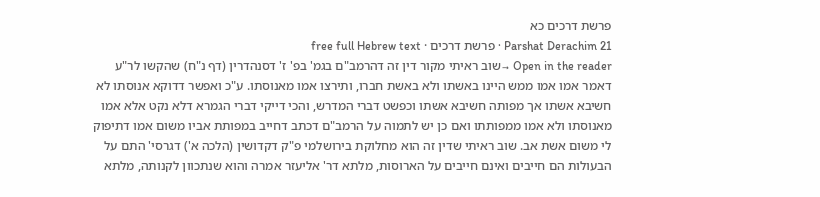פרשת דרכים כא
Parshat Derachim 21 · פרשת דרכים · free full Hebrew text
Open in the reader →שוב ראיתי מקור דין זה דהרמב"ם בגמ' בפ' ז' דסנהדרין (דף נ"ח) שהקשו לר"ע דאמר אמו אמו ממש היינו באשתו ולא באשת חברו, ותירצו אמו מאנוסתו. ע"כ ואפשר דדוקא אנוסתו לא חשיבא אשתו אך מפותה חשיבא אשתו וכפשט דברי המדרש, והכי דייקי דברי הגמרא דלא נקט אלא אמו מאנוסתו ולא אמו ממפותתו ואם כן יש לתמוה על הרמב"ם דכתב דחייב במפותת אביו משום אמו דתיפוק לי משום אשת אב. שוב ראיתי שדין זה הוא מחלוקת בירושלמי פ"ק דקדושין (הלכה א') דגרסי' התם על הבעולות הם חייבים ואינם חייבים על הארוסות, מלתא דר' אליעזר אמרה והוא שנתכוון לקנותה, מלתא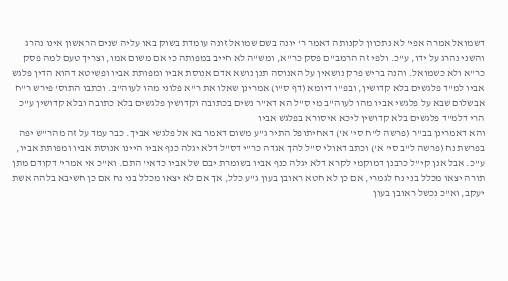דשמואל אמרה אפי' לא נתכוון לקנותה דאמר ר' יונה בשם שמואל זונה עומדת בשוק באו עליה שנים הראשון אינו נהרג והשני נהרג על ידו, ע"כ. ולפי זה הרמב"ם פסק כר"א, ומש"ה לא חייב במפותה כי אם משום אמו, וצריך טעם למה פסק כר"א ולא כשמואל. והנה בריש פרק נושאין על האנוסה תנן נושא אדם אנוסת אביו ומפותת אביו ופשיטא דהוא הדין פלגש אביו למ"ד פלגשים בלא קדושין, ובפ"ו דיומא (דף ס"ו) אמרינן שאלו את ר"א פלוני מהו לעוה"ב. וכתבו התוס' פירש ר"ח אבשלום שבא על פלגשי אביו מהו לעוה"ב מי ס"ל הא דא"ר נשים בכתובה וקדושין פלגשים בלא כתובה ובלא קדושין ע"כ הרי דלמ"ד פלגשים בלא קדושין ליכא איסורא בפלגש אביו
והא דאמרינן בב"ר (פרשה ל"ח סי' א') דאחיתופל התיר ג"ע משום דאמר בא אל פלגשי אביך. כבר עמד על זה מהר"ש יפה בפרשת נח (פרשה ל"ב סי' א') וכתב דאולי ס"ל להך אגדה כר"י דס"ל דלא יגלה כנף אביו היינו אנוסת אביו ומפותת אביו, ע"כ. אבל אנן קי"ל כרבנן דמוקמי לקרא דלא יגלה כנף אביו בשומרת יבם של אביו כדאי' התם. וא"כ אי אמרי' דקודם מתן תורה יצאו מכלל בני נח לגמרי, אם כן לא חטא ראובן בעון ג"ע כלל, אך אם לא יצאו מכלל בני נח אם כן חשיבא בלהה אשת יעקב, וא"כ נכשל ראובן בעון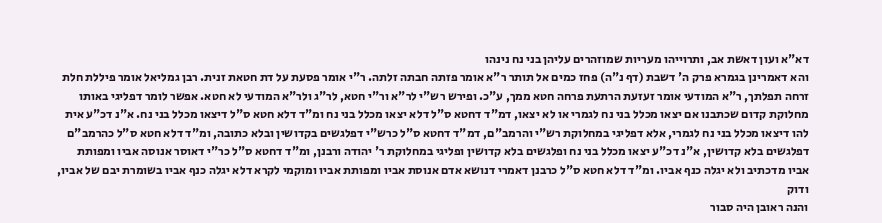דא"א ועון דאשת אב, ותרוייהו מעריות שמוזהרים עליהן בני נח נינהו
והא דאמרינן בגמרא פרק ה' דשבת (דף נ"ה) פחז כמים אל תותר ר"א אומר פזתה חבתה זלתה. ר"י אומר פסעת על דת חטאת זנית. רבן גמליאל אומר פיללת חלת זרחה תפלתך, ר"א המודעי אומר זעזעת הרתעת פרחה חטא ממך, ע"כ. ופירש רש"י לר"א ור"י חטא, לר"ג ולר"א המודעי לא חטא. אפשר לומר דפליגי באותו מחלוקת קדום שכתבנו אם יצאו מכלל בני נח לגמרי או לא יצאו, דמ"ד דחטא ס"ל דלא יצאו מכלל בני נח ומ"ד דלא חטא ס"ל דיצאו מכלל בני נח. א"נ דכ"ע אית להו דיצאו מכלל בני נח לגמרי, אלא דפליגי במחלוקת רש"י והרמב"ם, דמ"ד דחטא ס"ל כרש"י דפלגשים בקדושין ובלא כתובה, ומ"ד דלא חטא ס"ל כהרמב"ם דפלגשים בלא קדושין, א"נ דכ"ע יצאו מכלל בני נח ופלגשים בלא קדושין ופליגי במחלוקת ר' יהודה ורבנן, ומ"ד דחטא ס"ל כר"י דאוסר אנוסה אביו ומפותת אביו מדכתיב ולא יגלה כנף אביו. ומ"ד דלא חטא ס"ל כרבנן דאמרי דנושא אדם אנוסת אביו ומפותת אביו ומוקמי לקרא דלא יגלה כנף אביו בשומרת יבם של אביו, ודוק
והנה ראובן היה סבור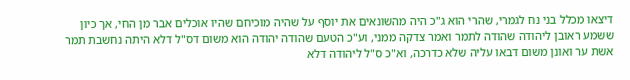דיצאו מכלל בני נח לגמרי, שהרי הוא ג"כ היה מהשונאים את יוסף על שהיה מוכיחם שהיו אוכלים אבר מן החי, אך כיון ששמע ראובן ליהודה שהודה לתמר ואמר צדקה ממני, וע"כ הטעם שהודה יהודה הוא משום דס"ל דלא היתה נחשבת תמר אשת ער ואונן משום דבאו עליה שלא כדרכה, וא"כ ס"ל ליהודה דלא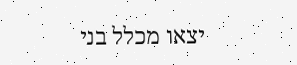יצאו מכלל בני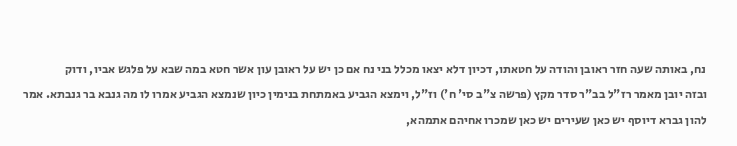נח, באותה שעה חזר ראובן והודה על חטאתו, דכיון דלא יצאו מכלל בני נח אם כן יש על ראובן עון אשר חטא במה שבא על פלגש אביו, ודוק
ובזה יובן מאמר רז"ל בב"ר סדר מקץ (פרשה צ"ב סי' ח') וז"ל, וימצא הגביע באמתחת בנימין כיון שנמצא הגביע אמרו לו מה גנבא בר גנבתא. אמר להון גברא דיוסף יש כאן שעירים יש כאן שמכרו אחיהם אתמהא,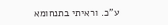ע"כ. וראיתי בתנחומא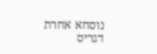נוסחא אחרת דגריס